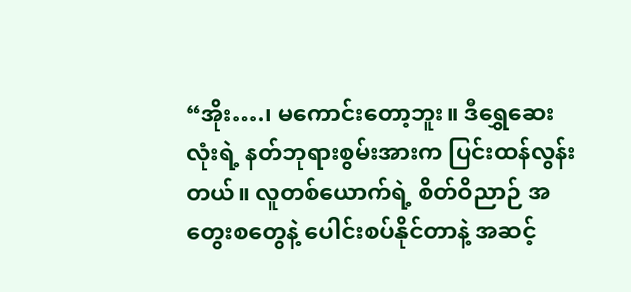“အိုး….၊ မကောင်းတော့ဘူး။ ဒီရွှေဆေးလုံးရဲ့ နတ်ဘုရားစွမ်းအားက ပြင်းထန်လွန်းတယ်။ လူတစ်ယောက်ရဲ့ စိတ်ဝိညာဉ် အတွေးစတွေနဲ့ ပေါင်းစပ်နိုင်တာနဲ့ အဆင့်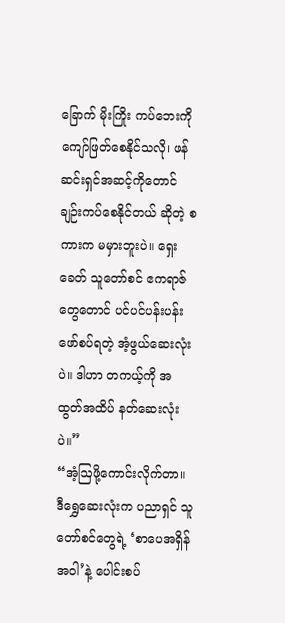ခြောက် မိုးကြိုး ကပ်ဘေးကို ကျော်ဖြတ်စေနိုင်သလို၊ ဖန်ဆင်းရှင်အဆင့်ကိုတောင် ချဉ်းကပ်စေနိုင်တယ် ဆိုတဲ့ စကားက မမှားဘူးပဲ။ ရှေးခေတ် သူတော်စင် ဧကရာဇ်တွေတောင် ပင်ပင်ပန်းပန်း ဖော်စပ်ရတဲ့ အံ့ဖွယ်ဆေးလုံးပဲ။ ဒါဟာ တကယ့်ကို အထွတ်အထိပ် နတ်ဆေးလုံးပဲ။”
“အံ့ဩဖို့ကောင်းလိုက်တာ။ ဒီရွှေဆေးလုံးက ပညာရှင် သူတော်စင်တွေရဲ့ ‘စာပေအရှိန် အဝါ’နဲ့ ပေါင်းစပ်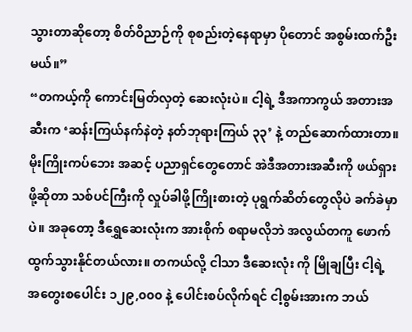သွားတာဆိုတော့ စိတ်ဝိညာဉ်ကို စုစည်းတဲ့နေရာမှာ ပိုတောင် အစွမ်းထက်ဦးမယ်။”
“တကယ့်ကို ကောင်းမြတ်လှတဲ့ ဆေးလုံးပဲ။ ငါ့ရဲ့ ဒီအကာကွယ် အတားအဆီးက ‘ဆန်းကြယ်နက်နဲတဲ့ နတ်ဘုရားကြယ် ၃၃’ နဲ့ တည်ဆောက်ထားတာ။ မိုးကြိုးကပ်ဘေး အဆင့် ပညာရှင်တွေတောင် အဲဒီအတားအဆီးကို ဖယ်ရှားဖို့ဆိုတာ သစ်ပင်ကြီးကို လှုပ်ခါဖို့ကြိုးစားတဲ့ ပုရွက်ဆိတ်တွေလိုပဲ ခက်ခဲမှာပဲ။ အခုတော့ ဒီရွှေဆေးလုံးက အားစိုက် စရာမလိုဘဲ အလွယ်တကူ ဖောက်ထွက်သွားနိုင်တယ်လား။ တကယ်လို့ ငါသာ ဒီဆေးလုံး ကို မြိုချပြီး ငါ့ရဲ့ အတွေးစပေါင်း ၁၂၉,၀၀၀ နဲ့ ပေါင်းစပ်လိုက်ရင် ငါ့စွမ်းအားက ဘယ်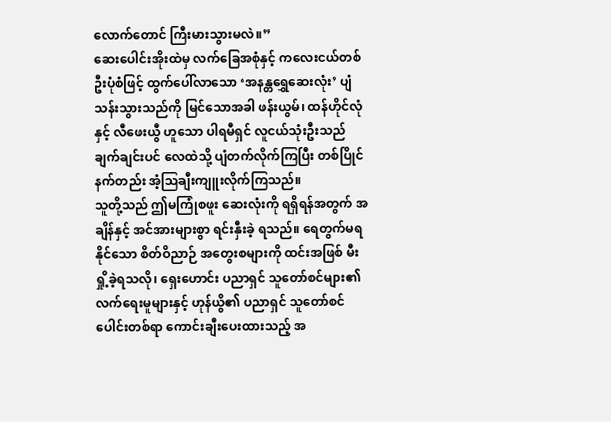လောက်တောင် ကြီးမားသွားမလဲ။”
ဆေးပေါင်းအိုးထဲမှ လက်ခြေအစုံနှင့် ကလေးငယ်တစ်ဦးပုံစံဖြင့် ထွက်ပေါ်လာသော ‘အနန္တရွှေဆေးလုံး’ ပျံသန်းသွားသည်ကို မြင်သောအခါ ဖန်းယွမ်၊ ထန်ဟိုင်လုံနှင့် လီဖေးယွီ ဟူသော ပါရမီရှင် လူငယ်သုံးဦးသည် ချက်ချင်းပင် လေထဲသို့ ပျံတက်လိုက်ကြပြီး တစ်ပြိုင် နက်တည်း အံ့ဩချီးကျူးလိုက်ကြသည်။
သူတို့သည် ဤမကြုံစဖူး ဆေးလုံးကို ရရှိရန်အတွက် အချိန်နှင့် အင်အားများစွာ ရင်းနှီးခဲ့ ရသည်။ ရေတွက်မရနိုင်သော စိတ်ဝိညာဉ် အတွေးစများကို ထင်းအဖြစ် မီးရှို့ခဲ့ရသလို၊ ရှေးဟောင်း ပညာရှင် သူတော်စင်များ၏ လက်ရေးမူများနှင့် ဟုန်ယွိ၏ ပညာရှင် သူတော်စင်ပေါင်းတစ်ရာ ကောင်းချီးပေးထားသည့် အ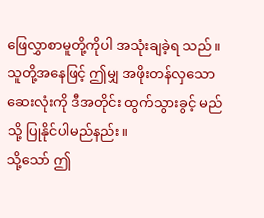ဖြေလွှာစာမူတို့ကိုပါ အသုံးချခဲ့ရ သည်။ သူတို့အနေဖြင့် ဤမျှ အဖိုးတန်လှသော ဆေးလုံးကို ဒီအတိုင်း ထွက်သွားခွင့် မည်သို့ ပြုနိုင်ပါမည်နည်း။
သို့သော် ဤ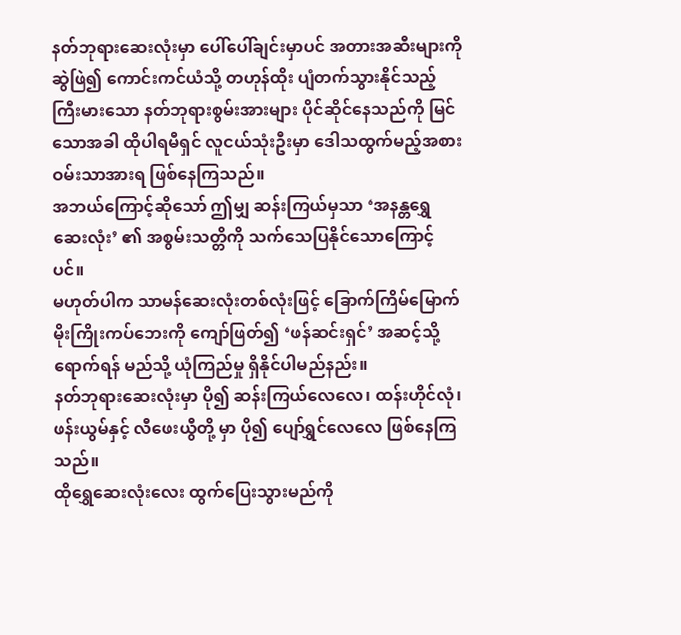နတ်ဘုရားဆေးလုံးမှာ ပေါ်ပေါ်ချင်းမှာပင် အတားအဆီးများကို ဆွဲဖြဲ၍ ကောင်းကင်ယံသို့ တဟုန်ထိုး ပျံတက်သွားနိုင်သည့် ကြီးမားသော နတ်ဘုရားစွမ်းအားများ ပိုင်ဆိုင်နေသည်ကို မြင်သောအခါ ထိုပါရမီရှင် လူငယ်သုံးဦးမှာ ဒေါသထွက်မည့်အစား ဝမ်းသာအားရ ဖြစ်နေကြသည်။
အဘယ်ကြောင့်ဆိုသော် ဤမျှ ဆန်းကြယ်မှသာ ‘အနန္တရွှေဆေးလုံး’ ၏ အစွမ်းသတ္တိကို သက်သေပြနိုင်သောကြောင့်ပင်။
မဟုတ်ပါက သာမန်ဆေးလုံးတစ်လုံးဖြင့် ခြောက်ကြိမ်မြောက် မိုးကြိုးကပ်ဘေးကို ကျော်ဖြတ်၍ ‘ဖန်ဆင်းရှင်’ အဆင့်သို့ ရောက်ရန် မည်သို့ ယုံကြည်မှု ရှိနိုင်ပါမည်နည်း။
နတ်ဘုရားဆေးလုံးမှာ ပို၍ ဆန်းကြယ်လေလေ၊ ထန်းဟိုင်လုံ၊ ဖန်းယွမ်နှင့် လီဖေးယွီတို့ မှာ ပို၍ ပျော်ရွှင်လေလေ ဖြစ်နေကြသည်။
ထိုရွှေဆေးလုံးလေး ထွက်ပြေးသွားမည်ကို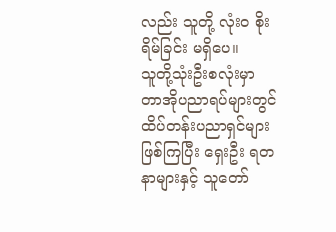လည်း သူတို့ လုံးဝ စိုးရိမ်ခြင်း မရှိပေ။
သူတို့သုံးဦးစလုံးမှာ တာအိုပညာရပ်များတွင် ထိပ်တန်းပညာရှင်များ ဖြစ်ကြပြီး ရှေးဦး ရတနာများနှင့် သူတော်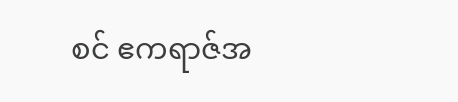စင် ဧကရာဇ်အ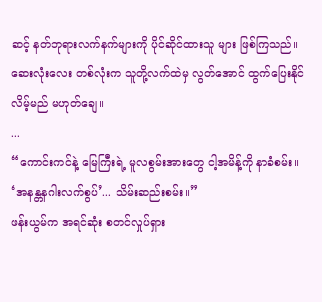ဆင့် နတ်ဘုရားလက်နက်များကို ပိုင်ဆိုင်ထားသူ များ ဖြစ်ကြသည်။ ဆေးလုံးလေး တစ်လုံးက သူတို့လက်ထဲမှ လွတ်အောင် ထွက်ပြေးနိုင် လိမ့်မည် မဟုတ်ချေ။
...
“ကောင်းကင်နဲ့ မြေကြီးရဲ့ မူလစွမ်းအားတွေ ငါ့အမိန့်ကို နာခံစမ်း။ ‘အနန္တနဂါးလက်စွပ်’... သိမ်းဆည်းစမ်း။”
ဖန်းယွမ်က အရင်ဆုံး စတင်လှုပ်ရှား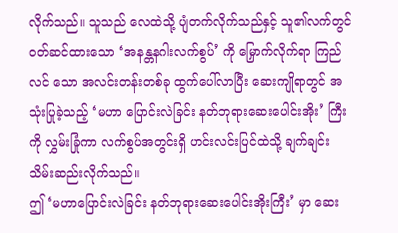လိုက်သည်။ သူသည် လေထဲသို့ ပျံတက်လိုက်သည်နှင့် သူ၏လက်တွင် ဝတ်ဆင်ထားသော ‘အနန္တနဂါးလက်စွပ်’ ကို မြှောက်လိုက်ရာ ကြည်လင် သော အလင်းတန်းတစ်ခု ထွက်ပေါ်လာပြီး ဆေးကျိုရာတွင် အသုံးပြုခဲ့သည့် ‘မဟာ ပြောင်းလဲခြင်း နတ်ဘုရားဆေးပေါင်းအိုး’ ကြီးကို လွှမ်းခြုံကာ လက်စွပ်အတွင်းရှိ ဟင်းလင်းပြင်ထဲသို့ ချက်ချင်း သိမ်းဆည်းလိုက်သည်။
ဤ ‘မဟာပြောင်းလဲခြင်း နတ်ဘုရားဆေးပေါင်းအိုးကြီး’ မှာ ဆေး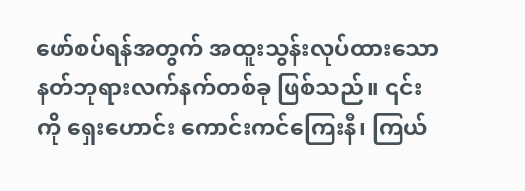ဖော်စပ်ရန်အတွက် အထူးသွန်းလုပ်ထားသော နတ်ဘုရားလက်နက်တစ်ခု ဖြစ်သည်။ ၎င်းကို ရှေးဟောင်း ကောင်းကင်ကြေးနီ၊ ကြယ်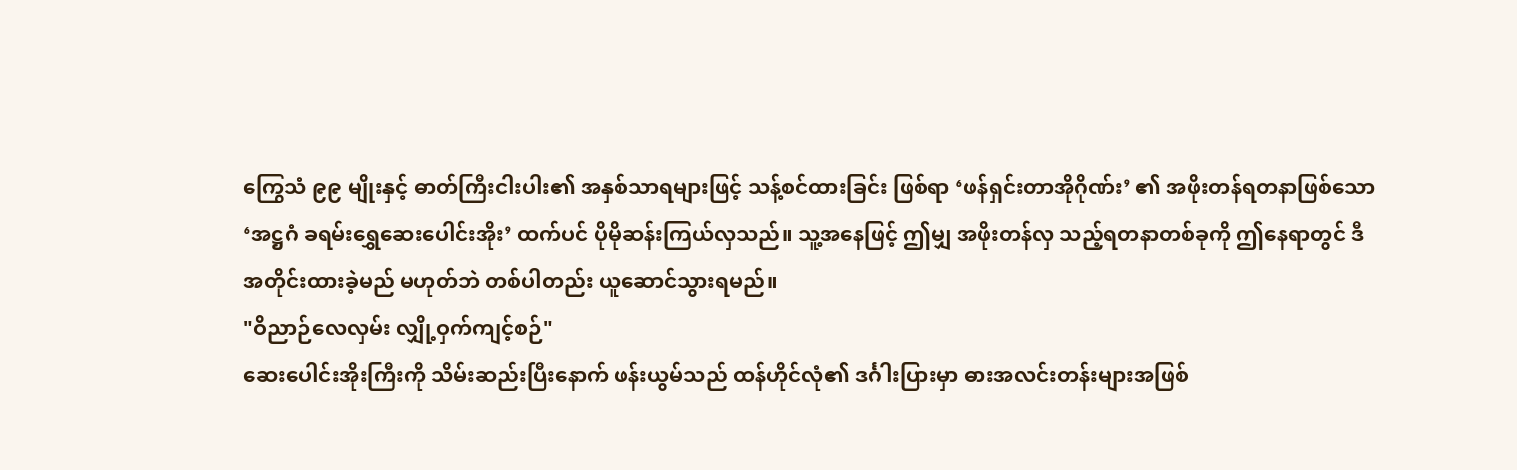ကြွေသံ ၉၉ မျိုးနှင့် ဓာတ်ကြီးငါးပါး၏ အနှစ်သာရများဖြင့် သန့်စင်ထားခြင်း ဖြစ်ရာ ‘ဖန်ရှင်းတာအိုဂိုဏ်း’ ၏ အဖိုးတန်ရတနာဖြစ်သော ‘အဋ္ဌဂံ ခရမ်းရွှေဆေးပေါင်းအိုး’ ထက်ပင် ပိုမိုဆန်းကြယ်လှသည်။ သူ့အနေဖြင့် ဤမျှ အဖိုးတန်လှ သည့်ရတနာတစ်ခုကို ဤနေရာတွင် ဒီအတိုင်းထားခဲ့မည် မဟုတ်ဘဲ တစ်ပါတည်း ယူဆောင်သွားရမည်။
"ဝိညာဉ်လေလှမ်း လျှို့ဝှက်ကျင့်စဉ်"
ဆေးပေါင်းအိုးကြီးကို သိမ်းဆည်းပြီးနောက် ဖန်းယွမ်သည် ထန်ဟိုင်လုံ၏ ဒင်္ဂါးပြားမှာ ဓားအလင်းတန်းများအဖြစ်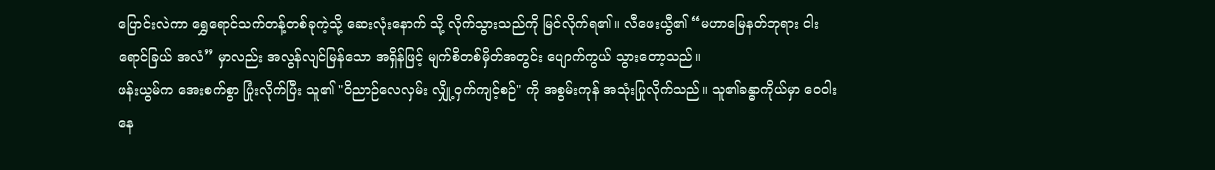ပြောင်းလဲကာ ရွှေရောင်သက်တန့်တစ်ခုကဲ့သို့ ဆေးလုံးနောက် သို့ လိုက်သွားသည်ကို မြင်လိုက်ရ၏။ လီဖေးယွီ၏ “မဟာမြေနတ်ဘုရား ငါးရောင်ခြယ် အလံ” မှာလည်း အလွန်လျင်မြန်သော အရှိန်ဖြင့် မျက်စိတစ်မှိတ်အတွင်း ပျောက်ကွယ် သွားတော့သည်။
ဖန်းယွမ်က အေးစက်စွာ ပြုံးလိုက်ပြီး သူ၏ "ဝိညာဉ်လေလှမ်း လျှို့ဝှက်ကျင့်စဉ်" ကို အစွမ်းကုန် အသုံးပြုလိုက်သည်။ သူ၏ခန္ဓာကိုယ်မှာ ဝေဝါးနေ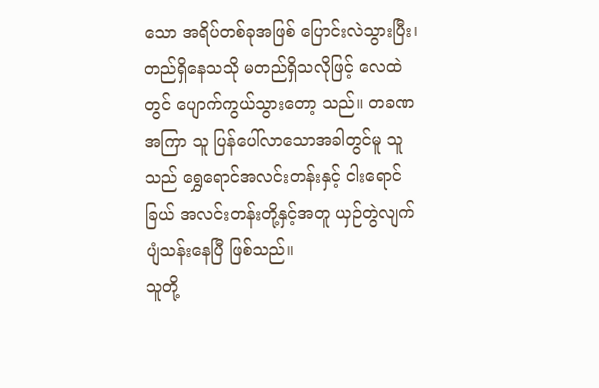သော အရိပ်တစ်ခုအဖြစ် ပြောင်းလဲသွားပြီး၊ တည်ရှိနေသသို မတည်ရှိသလိုဖြင့် လေထဲတွင် ပျောက်ကွယ်သွားတော့ သည်။ တခဏအကြာ သူ ပြန်ပေါ်လာသောအခါတွင်မူ သူသည် ရွှေရောင်အလင်းတန်းနှင့် ငါးရောင်ခြယ် အလင်းတန်းတို့နှင့်အတူ ယှဉ်တွဲလျက် ပျံသန်းနေပြီ ဖြစ်သည်။
သူတို့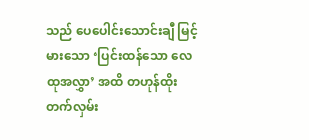သည် ပေပေါင်းသောင်းချီ မြင့်မားသော ‘ပြင်းထန်သော လေထုအလွှာ’ အထိ တဟုန်ထိုး တက်လှမ်း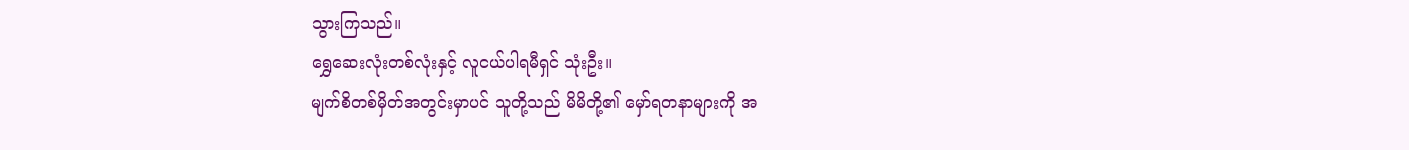သွားကြသည်။
ရွှေဆေးလုံးတစ်လုံးနှင့် လူငယ်ပါရမီရှင် သုံးဦး။
မျက်စိတစ်မှိတ်အတွင်းမှာပင် သူတို့သည် မိမိတို့၏ မှော်ရတနာများကို အ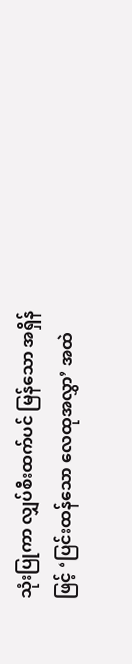သုံးပြုကာ လျှပ်စီးထက်ပင် မြန်သော အရှိန်ဖြင့် ‘ပြင်းထန်သော လေထုအလွှာ’ အထဲ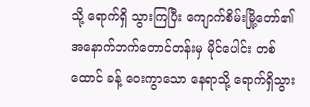သို့ ရောက်ရှိ သွားကြပြီး ကျောက်စိမ်းမြို့တော်၏ အနောက်ဘက်တောင်တန်းမှ မိုင်ပေါင်း တစ်ထောင် ခန့် ဝေးကွာသော နေရာသို့ ရောက်ရှိသွား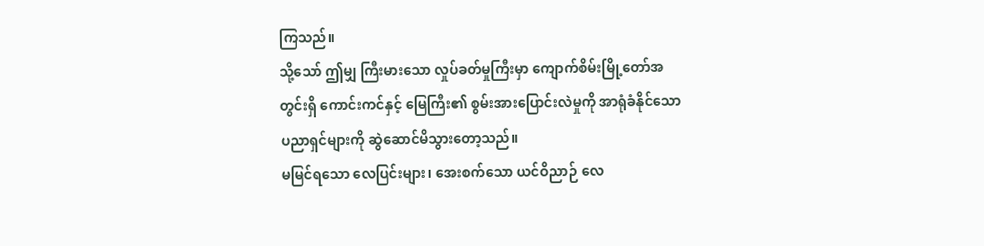ကြသည်။
သို့သော် ဤမျှ ကြီးမားသော လှုပ်ခတ်မှုကြီးမှာ ကျောက်စိမ်းမြို့တော်အတွင်းရှိ ကောင်းကင်နှင့် မြေကြီး၏ စွမ်းအားပြောင်းလဲမှုကို အာရုံခံနိုင်သော ပညာရှင်များကို ဆွဲဆောင်မိသွားတော့သည်။
မမြင်ရသော လေပြင်းများ၊ အေးစက်သော ယင်ဝိညာဉ် လေ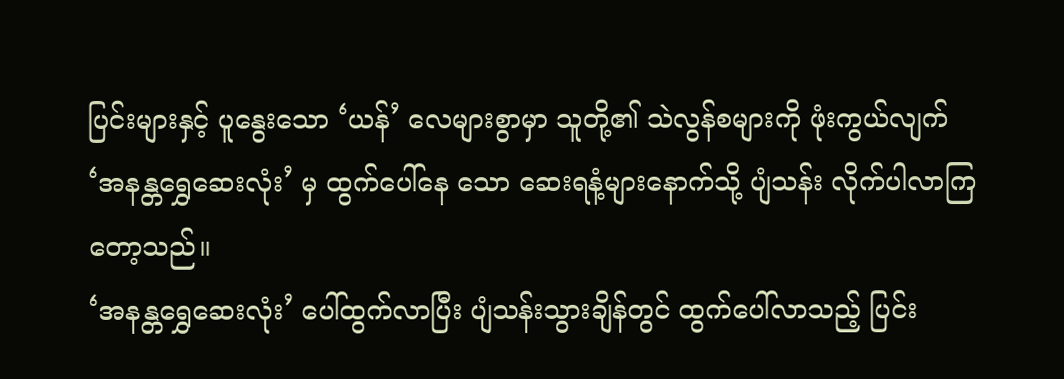ပြင်းများနှင့် ပူနွေးသော ‘ယန်’ လေများစွာမှာ သူတို့၏ သဲလွန်စများကို ဖုံးကွယ်လျက် ‘အနန္တရွှေဆေးလုံး’ မှ ထွက်ပေါ်နေ သော ဆေးရနံ့များနောက်သို့ ပျံသန်း လိုက်ပါလာကြတော့သည်။
‘အနန္တရွှေဆေးလုံး’ ပေါ်ထွက်လာပြီး ပျံသန်းသွားချိန်တွင် ထွက်ပေါ်လာသည့် ပြင်း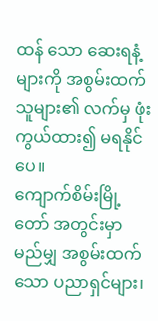ထန် သော ဆေးရနံ့များကို အစွမ်းထက်သူများ၏ လက်မှ ဖုံးကွယ်ထား၍ မရနိုင်ပေ။
ကျောက်စိမ်းမြို့တော် အတွင်းမှာ မည်မျှ အစွမ်းထက်သော ပညာရှင်များ၊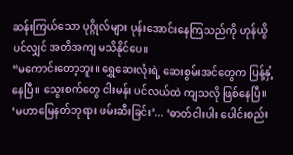ဆန်းကြယ်သော ပုဂ္ဂိုလ်များ ပုန်းအောင်းနေကြသည်ကို ဟုန်ယွိပင်လျှင် အတိအကျ မသိနိုင်ပေ။
“မကောင်းတော့ဘူး။ ရွှေဆေးလုံးရဲ့ ဆေးစွမ်းအင်တွေက ပြန့်နှံ့နေပြီ။ သွေးစက်တွေ ငါးမန်း ပင်လယ်ထဲ ကျသလို ဖြစ်နေပြီ။ ‘မဟာမြေနတ်ဘုရား ဖမ်းဆီးခြင်း’... ‘ဓာတ်ငါးပါး ပေါင်းစည်း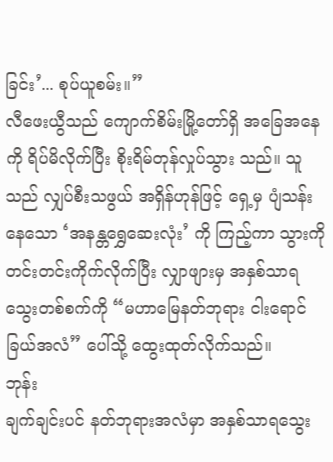ခြင်း’... စုပ်ယူစမ်း။”
လီဖေးယွီသည် ကျောက်စိမ်းမြို့တော်ရှိ အခြေအနေကို ရိပ်မိလိုက်ပြီး စိုးရိမ်တုန်လှုပ်သွား သည်။ သူသည် လျှပ်စီးသဖွယ် အရှိန်ဟုန်ဖြင့် ရှေ့မှ ပျံသန်းနေသော ‘အနန္တရွှေဆေးလုံး’ ကို ကြည့်ကာ သွားကို တင်းတင်းကိုက်လိုက်ပြီး လျှာဖျားမှ အနှစ်သာရ သွေးတစ်စက်ကို “မဟာမြေနတ်ဘုရား ငါးရောင်ခြယ်အလံ” ပေါ်သို့ ထွေးထုတ်လိုက်သည်။
ဘုန်း
ချက်ချင်းပင် နတ်ဘုရားအလံမှာ အနှစ်သာရသွေး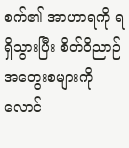စက်၏ အာဟာရကို ရရှိသွားပြီး စိတ်ဝိညာဉ် အတွေးစများကို လောင်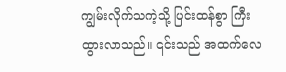ကျွမ်းလိုက်သကဲ့သို့ ပြင်းထန်စွာ ကြီးထွားလာသည်။ ၎င်းသည် အထက်လေ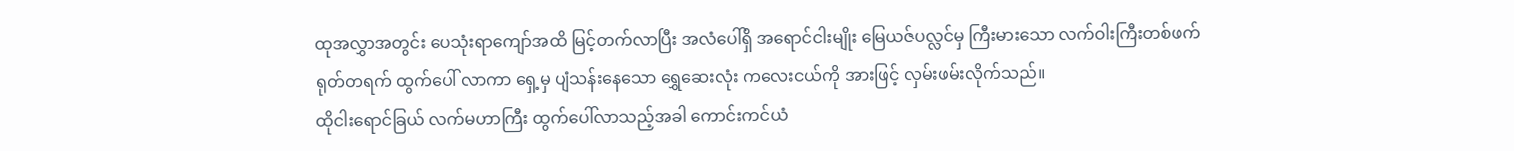ထုအလွှာအတွင်း ပေသုံးရာကျော်အထိ မြင့်တက်လာပြီး အလံပေါ်ရှိ အရောင်ငါးမျိုး မြေယဇ်ပလ္လင်မှ ကြီးမားသော လက်ဝါးကြီးတစ်ဖက် ရုတ်တရက် ထွက်ပေါ် လာကာ ရှေ့မှ ပျံသန်းနေသော ရွှေဆေးလုံး ကလေးငယ်ကို အားဖြင့် လှမ်းဖမ်းလိုက်သည်။
ထိုငါးရောင်ခြယ် လက်မဟာကြီး ထွက်ပေါ်လာသည့်အခါ ကောင်းကင်ယံ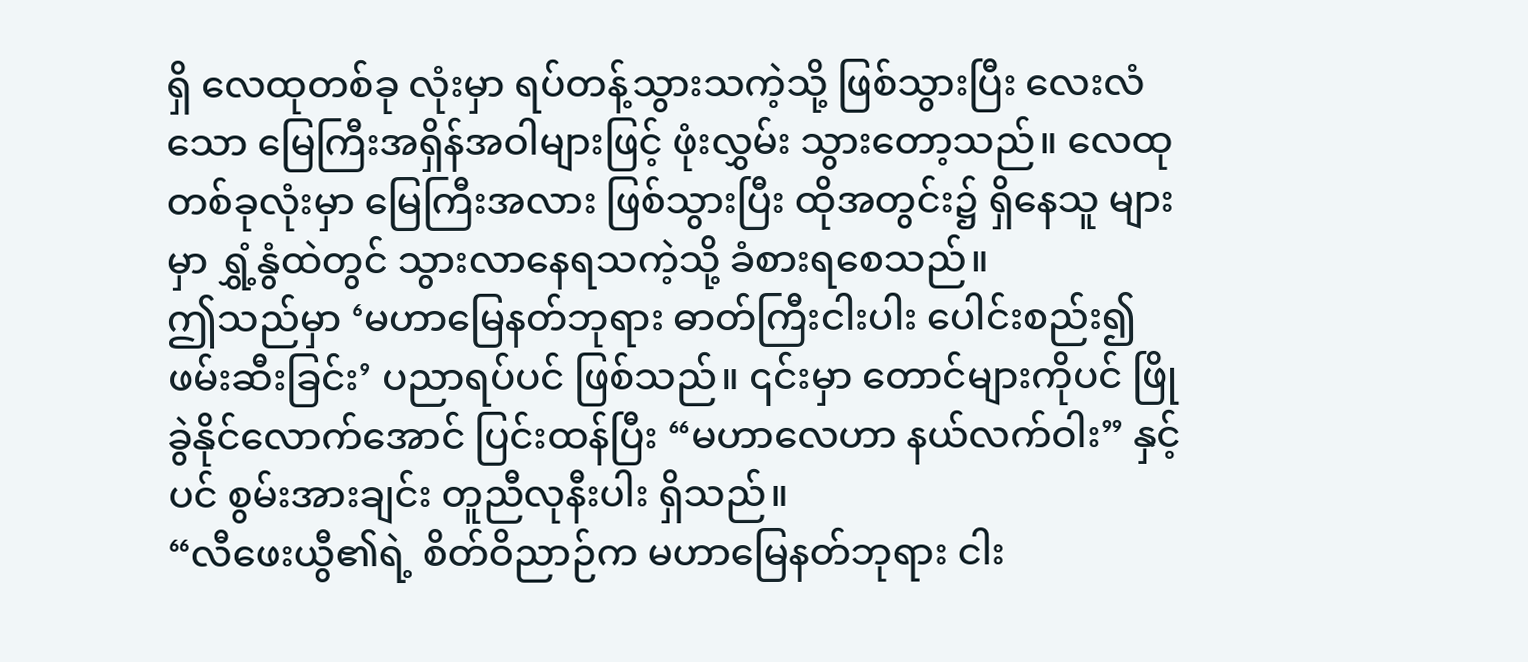ရှိ လေထုတစ်ခု လုံးမှာ ရပ်တန့်သွားသကဲ့သို့ ဖြစ်သွားပြီး လေးလံသော မြေကြီးအရှိန်အဝါများဖြင့် ဖုံးလွှမ်း သွားတော့သည်။ လေထုတစ်ခုလုံးမှာ မြေကြီးအလား ဖြစ်သွားပြီး ထိုအတွင်း၌ ရှိနေသူ များမှာ ရွှံ့နွံထဲတွင် သွားလာနေရသကဲ့သို့ ခံစားရစေသည်။
ဤသည်မှာ ‘မဟာမြေနတ်ဘုရား ဓာတ်ကြီးငါးပါး ပေါင်းစည်း၍ ဖမ်းဆီးခြင်း’ ပညာရပ်ပင် ဖြစ်သည်။ ၎င်းမှာ တောင်များကိုပင် ဖြိုခွဲနိုင်လောက်အောင် ပြင်းထန်ပြီး “မဟာလေဟာ နယ်လက်ဝါး” နှင့်ပင် စွမ်းအားချင်း တူညီလုနီးပါး ရှိသည်။
“လီဖေးယွီ၏ရဲ့ စိတ်ဝိညာဉ်က မဟာမြေနတ်ဘုရား ငါး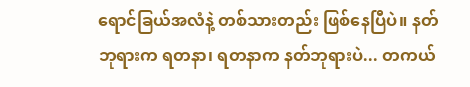ရောင်ခြယ်အလံနဲ့ တစ်သားတည်း ဖြစ်နေပြီပဲ။ နတ်ဘုရားက ရတနာ၊ ရတနာက နတ်ဘုရားပဲ... တကယ်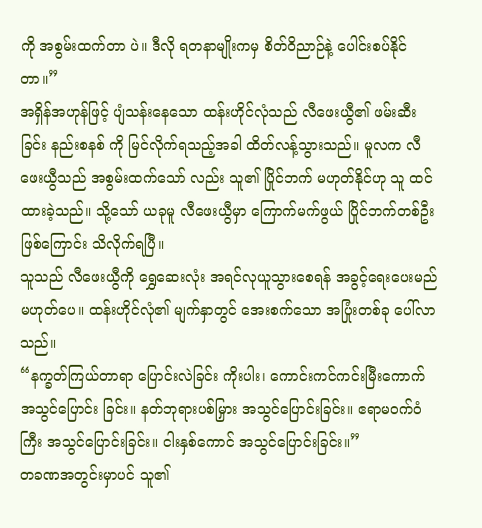ကို အစွမ်းထက်တာ ပဲ။ ဒီလို ရတနာမျိုးကမှ စိတ်ဝိညာဉ်နဲ့ ပေါင်းစပ်နိုင်တာ။”
အရှိန်အဟုန်ဖြင့် ပျံသန်းနေသော ထန်းဟိုင်လုံသည် လီဖေးယွီ၏ ဖမ်းဆီးခြင်း နည်းစနစ် ကို မြင်လိုက်ရသည့်အခါ ထိတ်လန့်သွားသည်။ မူလက လီဖေးယွီသည် အစွမ်းထက်သော် လည်း သူ၏ ပြိုင်ဘက် မဟုတ်နိုင်ဟု သူ ထင်ထားခဲ့သည်။ သို့သော် ယခုမူ လီဖေးယွီမှာ ကြောက်မက်ဖွယ် ပြိုင်ဘက်တစ်ဦး ဖြစ်ကြောင်း သိလိုက်ရပြီ။
သူသည် လီဖေးယွီကို ရွှေဆေးလုံး အရင်လုယူသွားစေရန် အခွင့်ရေးပေးမည် မဟုတ်ပေ။ ထန်းဟိုင်လုံ၏ မျက်နှာတွင် အေးစက်သော အပြုံးတစ်ခု ပေါ်လာသည်။
“နက္ခတ်ကြယ်တာရာ ပြောင်းလဲခြင်း ကိုးပါး၊ ကောင်းကင်ကင်းမြီးကောက် အသွင်ပြောင်း ခြင်း။ နတ်ဘုရားပစ်မြှား အသွင်ပြောင်းခြင်း။ ဧရာမဝက်ဝံကြီး အသွင်ပြောင်းခြင်း။ ငါးနှစ်ကောင် အသွင်ပြောင်းခြင်း။”
တခဏအတွင်းမှာပင် သူ၏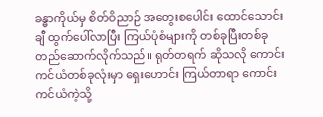ခန္ဓာကိုယ်မှ စိတ်ဝိညာဉ် အတွေးစပေါင်း ထောင်သောင်းချီ ထွက်ပေါ်လာပြီး ကြယ်ပုံစံများကို တစ်ခုပြီးတစ်ခု တည်ဆောက်လိုက်သည်။ ရုတ်တရက် ဆိုသလို ကောင်းကင်ယံတစ်ခုလုံးမှာ ရှေးဟောင်း ကြယ်တာရာ ကောင်းကင်ယံကဲ့သို့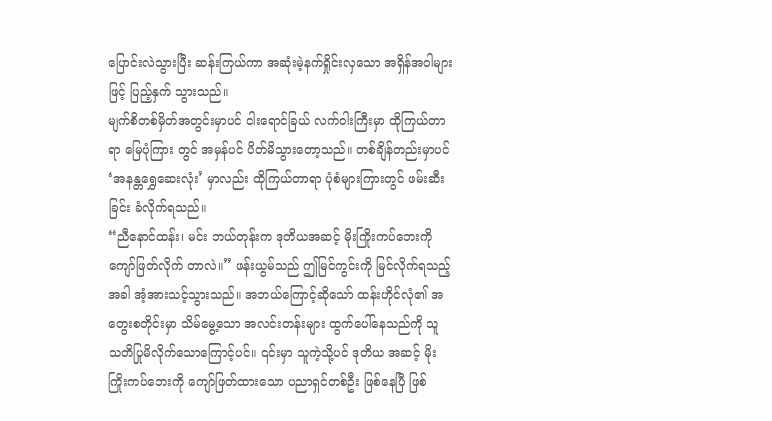ပြောင်းလဲသွားပြီး ဆန်းကြယ်ကာ အဆုံးမဲ့နက်ရှိုင်းလှသော အရှိန်အဝါများဖြင့် ပြည့်နှက် သွားသည်။
မျက်စိတစ်မှိတ်အတွင်းမှာပင် ငါးရောင်ခြယ် လက်ဝါးကြီးမှာ ထိုကြယ်တာရာ မြေပုံကြား တွင် အမှန်ပင် ပိတ်မိသွားတော့သည်။ တစ်ချိန်တည်းမှာပင် ‘အနန္တရွှေဆေးလုံး’ မှာလည်း ထိုကြယ်တာရာ ပုံစံများကြားတွင် ဖမ်းဆီးခြင်း ခံလိုက်ရသည်။
“ညီနောင်ထန်း၊ မင်း ဘယ်တုန်းက ဒုတိယအဆင့် မိုးကြိုးကပ်ဘေးကို ကျော်ဖြတ်လိုက် တာလဲ။” ဖန်းယွမ်သည် ဤမြင်ကွင်းကို မြင်လိုက်ရသည့်အခါ အံ့အားသင့်သွားသည်။ အဘယ်ကြောင့်ဆိုသော် ထန်းဟိုင်လုံ၏ အတွေးစတိုင်းမှာ သိမ်မွေ့သော အလင်းတန်းများ ထွက်ပေါ်နေသည်ကို သူ သတိပြုမိလိုက်သောကြောင့်ပင်။ ၎င်းမှာ သူကဲ့သို့ပင် ဒုတိယ အဆင့် မိုးကြိုးကပ်ဘေးကို ကျော်ဖြတ်ထားသော ပညာရှင်တစ်ဦး ဖြစ်နေပြီ ဖြစ်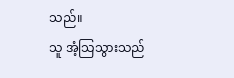သည်။
သူ အံ့သြသွားသည်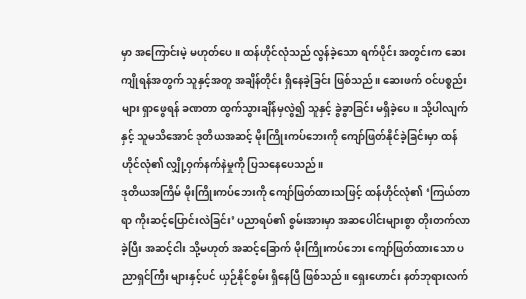မှာ အကြောင်းမဲ့ မဟုတ်ပေ။ ထန်ဟိုင်လုံသည် လွန်ခဲ့သော ရက်ပိုင်း အတွင်းက ဆေးကျိုရန်အတွက် သူနှင့်အတူ အချိန်တိုင်း ရှိနေခဲ့ခြင်း ဖြစ်သည်။ ဆေးဖက် ဝင်ပစ္စည်းများ ရှာဖွေရန် ခဏတာ ထွက်သွားချိန်မှလွဲ၍ သူနှင့် ခွဲခွာခြင်း မရှိခဲ့ပေ။ သို့ပါလျက်နှင့် သူမသိအောင် ဒုတိယအဆင့် မိုးကြိုးကပ်ဘေးကို ကျော်ဖြတ်နိုင်ခဲ့ခြင်းမှာ ထန်ဟိုင်လုံ၏ လျှို့ဝှက်နက်နဲမှုကို ပြသနေပေသည်။
ဒုတိယအကြိမ် မိုးကြိုးကပ်ဘေးကို ကျော်ဖြတ်ထားသဖြင့် ထန်ဟိုင်လုံ၏ ‘ကြယ်တာရာ ကိုးဆင့်ပြောင်းလဲခြင်း’ ပညာရပ်၏ စွမ်းအားမှာ အဆပေါင်းများစွာ တိုးတက်လာခဲ့ပြီး အဆင့်ငါး သို့မဟုတ် အဆင့်ခြောက် မိုးကြိုးကပ်ဘေး ကျော်ဖြတ်ထားသော ပညာရှင်ကြီး များနှင့်ပင် ယှဉ်နိုင်စွမ်း ရှိနေပြီ ဖြစ်သည်။ ရှေးဟောင်း နတ်ဘုရားလက်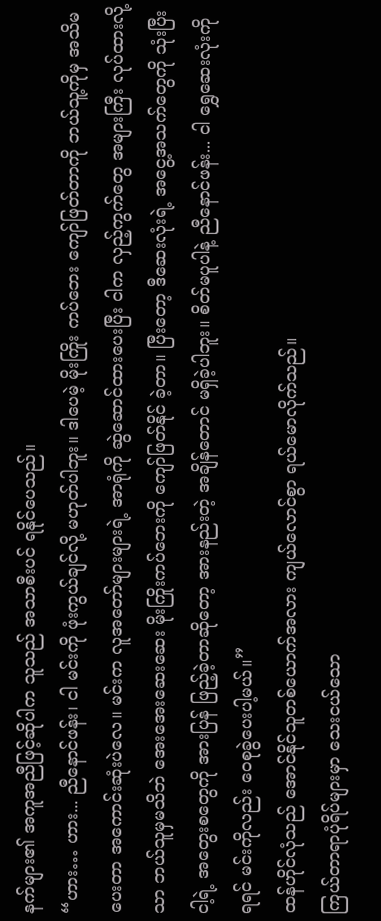နက်များ၏ အကူအညီဖြင့်ဆိုပါက သူသည် အသာစီးပင် ရနိုင်ပေသည်။
“ဟား… ဟား... ညီနောင်ဖန်း၊ ငါ မင်းကို ဖုံးကွယ်ချင်လို့ မဟုတ်ပါဘူး။ ဒါပေမဲ့ မိုးကြိုး ကပ်ဘေး ကျော်ဖြတ်တာကို ဘယ်သူ့ကိုမှ အသိမပေးတာ အကောင်းဆုံးပဲလေ။ မင်းက လူအတော်များများရဲ့ အာရုံကို ဆွဲဆောင်ထားပေးပြီး ငါက လှည့်ကွက်တွေ အများကြီး လုပ်ထားလို့သာ ဘယ်သူမှမသိဘဲ အေးအေးဆေးဆေး မိုးကြိုးကပ်ဘေးကို ကျော်ဖြတ်နိုင် ခဲ့တာ။ ပြီးတော့ ဒီဆေးလုံးရဲ့ အငွေ့အသက်တွေကို သုံးပြီး ငါ့ရဲ့ အတွေးစတွေကို အားပြန် ဖြည့်ခဲ့တာဆိုတော့ အားနည်းတဲ့ အချိန်တောင် မရှိခဲ့ပါဘူး။ စိတ်မပူပါနဲ့ ညီနောင်ဖန်း... ငါ ရွှေဆေးလုံးကို ရရင် မင်းကိုလည်း ဝေစုခွဲပေးပါ့မယ်။”
ထန်ဟိုင်လုံသည် အောင်နိုင်သူတစ်ယောက်အလား ကျယ်လောင်စွာ ရယ်မောလိုက်သည်။
ကြယ်တာရာပုံရိပ်များမှာ သေးငယ်သော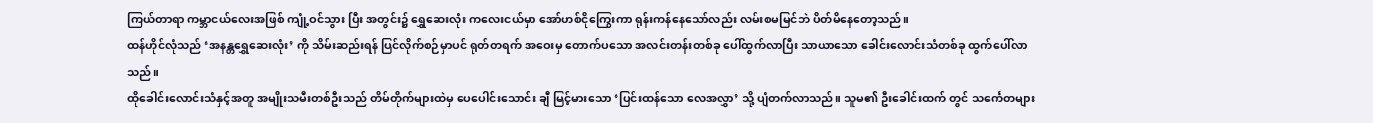ကြယ်တာရာ ကမ္ဘာငယ်လေးအဖြစ် ကျုံ့ဝင်သွား ပြီး အတွင်း၌ ရွှေဆေးလုံး ကလေးငယ်မှာ အော်ဟစ်ငိုကြွေးကာ ရုန်းကန်နေသော်လည်း လမ်းစမမြင်ဘဲ ပိတ်မိနေတော့သည်။
ထန်ဟိုင်လုံသည် ‘အနန္တရွှေဆေးလုံး’ ကို သိမ်းဆည်းရန် ပြင်လိုက်စဉ်မှာပင် ရုတ်တရက် အဝေးမှ တောက်ပသော အလင်းတန်းတစ်ခု ပေါ်ထွက်လာပြီး သာယာသော ခေါင်းလောင်းသံတစ်ခု ထွက်ပေါ်လာသည်။
ထိုခေါင်းလောင်းသံနှင့်အတူ အမျိုးသမီးတစ်ဦးသည် တိမ်တိုက်များထဲမှ ပေပေါင်းသောင်း ချီ မြင့်မားသော ‘ပြင်းထန်သော လေအလွှာ’ သို့ ပျံတက်လာသည်။ သူမ၏ ဦးခေါင်းထက် တွင် သင်္ကေတများ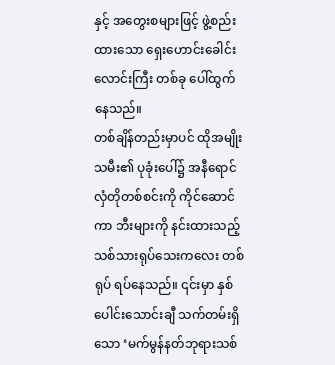နှင့် အတွေးစများဖြင့် ဖွဲ့စည်းထားသော ရှေးဟောင်းခေါင်းလောင်းကြီး တစ်ခု ပေါ်ထွက်နေသည်။
တစ်ချိန်တည်းမှာပင် ထိုအမျိုးသမီး၏ ပုခုံးပေါ်၌ အနီရောင် လှံတိုတစ်စင်းကို ကိုင်ဆောင် ကာ ဘီးများကို နင်းထားသည့် သစ်သားရုပ်သေးကလေး တစ်ရုပ် ရပ်နေသည်။ ၎င်းမှာ နှစ်ပေါင်းသောင်းချီ သက်တမ်းရှိသော ‘မက်မွန်နတ်ဘုရားသစ်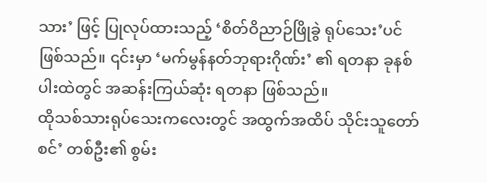သား’ ဖြင့် ပြုလုပ်ထားသည့် ‘စိတ်ဝိညာဉ်ဖြိုခွဲ ရုပ်သေး’ပင် ဖြစ်သည်။ ၎င်းမှာ ‘မက်မွန်နတ်ဘုရားဂိုဏ်း’ ၏ ရတနာ ခုနစ်ပါးထဲတွင် အဆန်းကြယ်ဆုံး ရတနာ ဖြစ်သည်။
ထိုသစ်သားရုပ်သေးကလေးတွင် အထွက်အထိပ် သိုင်းသူတော်စင်’ တစ်ဦး၏ စွမ်း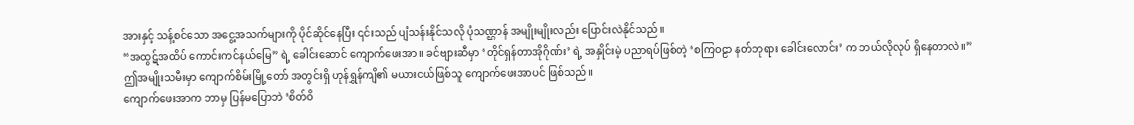အားနှင့် သန့်စင်သော အငွေ့အသက်များကို ပိုင်ဆိုင်နေပြီး ၎င်းသည် ပျံသန်းနိုင်သလို ပုံသဏ္ဌာန် အမျိုးမျိုးလည်း ပြောင်းလဲနိုင်သည်။
“အထွဋ်အထိပ် ကောင်းကင်နယ်မြေ” ရဲ့ ခေါင်းဆောင် ကျောက်ဖေးအာ။ ခင်ဗျားဆီမှာ ‘တိုင်ရှန်တာအိုဂိုဏ်း’ ရဲ့ အနှိုင်းမဲ့ ပညာရပ်ဖြစ်တဲ့ ‘စကြဝဠာ နတ်ဘုရား ခေါင်းလောင်း’ က ဘယ်လိုလုပ် ရှိနေတာလဲ။”
ဤအမျိုးသမီးမှာ ကျောက်စိမ်းမြို့တော် အတွင်းရှိ ဟုန်ရွှန်ကျိ၏ မယားငယ်ဖြစ်သူ ကျောက်ဖေးအာပင် ဖြစ်သည်။
ကျောက်ဖေးအာက ဘာမှ ပြန်မပြောဘဲ ‘စိတ်ဝိ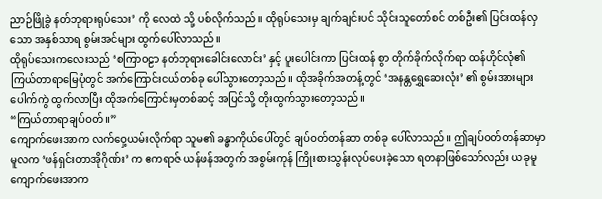ညာဉ်ဖြိုခွဲ နတ်ဘုရားရုပ်သေး’ ကို လေထဲ သို့ ပစ်လိုက်သည်။ ထိုရုပ်သေးမှ ချက်ချင်းပင် သိုင်းသူတော်စင် တစ်ဦး၏ ပြင်းထန်လှသော အနှစ်သာရ စွမ်းအင်များ ထွက်ပေါ်လာသည်။
ထိုရုပ်သေးကလေးသည် ‘စကြာဝဠာ နတ်ဘုရားခေါင်းလောင်း’ နှင့် ပူးပေါင်းကာ ပြင်းထန် စွာ တိုက်ခိုက်လိုက်ရာ ထန်ဟိုင်လုံ၏ ကြယ်တာရာမြေပုံတွင် အက်ကြောင်းငယ်တစ်ခု ပေါ်သွားတော့သည်။ ထိုအခိုက်အတန့်တွင် ‘အနန္တရွှေဆေးလုံး’ ၏ စွမ်းအားများ ပေါက်ကွဲ ထွက်လာပြီး ထိုအက်ကြောင်းမှတစ်ဆင့် အပြင်သို့ တိုးထွက်သွားတော့သည်။
“ကြယ်တာရာချပ်ဝတ်။”
ကျောက်ဖေးအာက လက်ဝှေ့ယမ်းလိုက်ရာ သူမ၏ ခန္ဓာကိုယ်ပေါ်တွင် ချပ်ဝတ်တန်ဆာ တစ်ခု ပေါ်လာသည်။ ဤချပ်ဝတ်တန်ဆာမှာ မူလက ‘ဖန်ရှင်းတာအိုဂိုဏ်း’ က ဧကရာဇ် ယန်ဖန်အတွက် အစွမ်းကုန် ကြိုးစားသွန်းလုပ်ပေးခဲ့သော ရတနာဖြစ်သော်လည်း ယခုမူ ကျောက်ဖေးအာက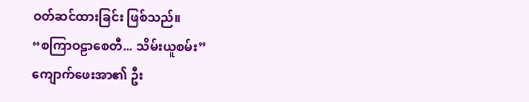ဝတ်ဆင်ထားခြင်း ဖြစ်သည်။
“စကြာဝဠာစေတီ... သိမ်းယူစမ်း”
ကျောက်ဖေးအာ၏ ဦး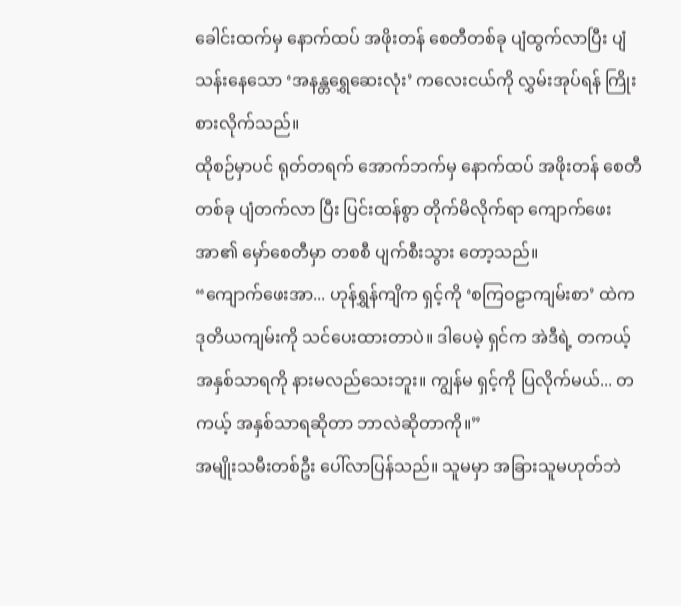ခေါင်းထက်မှ နောက်ထပ် အဖိုးတန် စေတီတစ်ခု ပျံထွက်လာပြီး ပျံသန်းနေသော ‘အနန္တရွှေဆေးလုံး’ ကလေးငယ်ကို လွှမ်းအုပ်ရန် ကြိုးစားလိုက်သည်။
ထိုစဉ်မှာပင် ရုတ်တရက် အောက်ဘက်မှ နောက်ထပ် အဖိုးတန် စေတီတစ်ခု ပျံတက်လာ ပြီး ပြင်းထန်စွာ တိုက်မိလိုက်ရာ ကျောက်ဖေးအာ၏ မှော်စေတီမှာ တစစီ ပျက်စီးသွား တော့သည်။
“ကျောက်ဖေးအာ... ဟုန်ရွှန်ကျိက ရှင့်ကို ‘စကြဝဠာကျမ်းစာ’ ထဲက ဒုတိယကျမ်းကို သင်ပေးထားတာပဲ။ ဒါပေမဲ့ ရှင်က အဲဒီရဲ့ တကယ့် အနှစ်သာရကို နားမလည်သေးဘူး။ ကျွန်မ ရှင့်ကို ပြလိုက်မယ်... တကယ့် အနှစ်သာရဆိုတာ ဘာလဲဆိုတာကို။”
အမျိုးသမီးတစ်ဦး ပေါ်လာပြန်သည်။ သူမမှာ အခြားသူမဟုတ်ဘဲ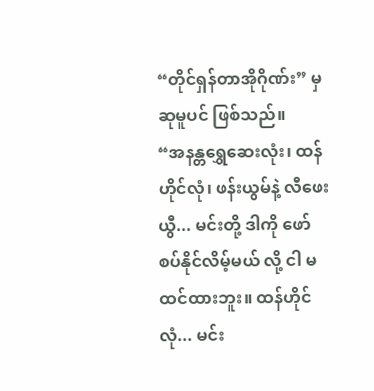“တိုင်ရှန်တာအိုဂိုဏ်း” မှ ဆုမူပင် ဖြစ်သည်။
“အနန္တရွှေဆေးလုံး၊ ထန်ဟိုင်လုံ၊ ဖန်းယွမ်နဲ့ လီဖေးယွီ... မင်းတို့ ဒါကို ဖော်စပ်နိုင်လိမ့်မယ် လို့ ငါ မထင်ထားဘူး။ ထန်ဟိုင်လုံ... မင်း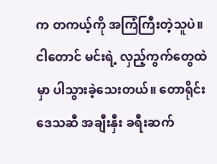က တကယ့်ကို အကြံကြီးတဲ့သူပဲ။ ငါတောင် မင်းရဲ့ လှည့်ကွက်တွေထဲမှာ ပါသွားခဲ့သေးတယ်။ တောရိုင်းဒေသဆီ အချီးနှီး ခရီးဆက်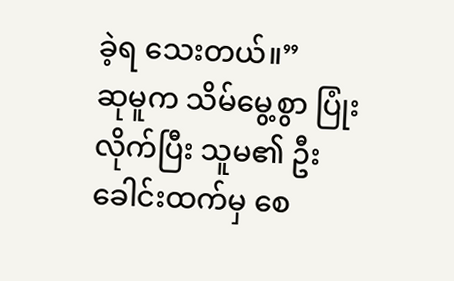ခဲ့ရ သေးတယ်။”
ဆုမူက သိမ်မွေ့စွာ ပြုံးလိုက်ပြီး သူမ၏ ဦးခေါင်းထက်မှ စေ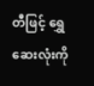တီဖြင့် ရွှေဆေးလုံးကို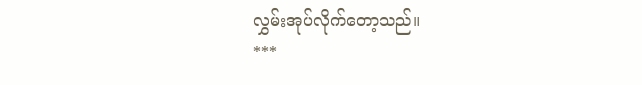လွှမ်းအုပ်လိုက်တော့သည်။
***